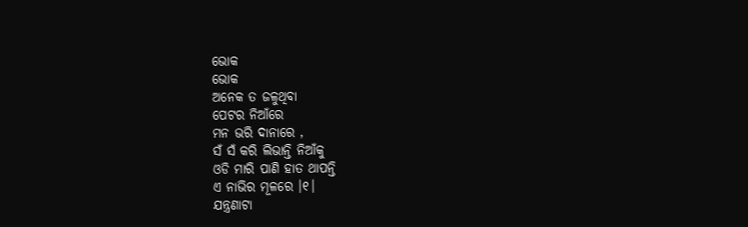ଭୋକ
ଭୋକ
ଅନେକ ତ ଜଳୁଥିବା
ପେଟର ନିଆଁରେ
ମନ ଭରି ଦାନାରେ ,
ସଁ ସଁ କରି ଲିଭାନ୍ତି ନିଆଁକୁ
ଓଡି ମାରି ପାଣି ହାତ ଥାପନ୍ତି
ଏ ନାଭିର ମୂଳରେ ।୧।
ଯନ୍ତ୍ରଣାଟା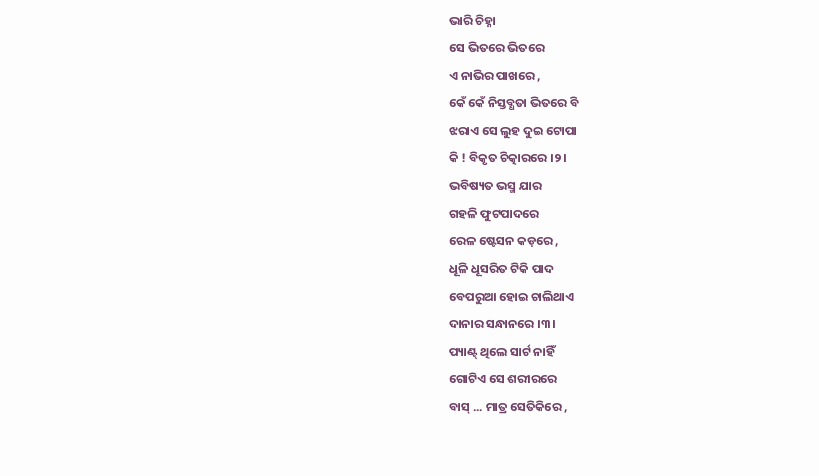ଭାରି ଚିହ୍ନା
ସେ ଭିତରେ ଭିତରେ
ଏ ନାଭିର ପାଖରେ ,
କେଁ କେଁ ନିସ୍ତବ୍ଧତା ଭିତରେ ବି
ଝରାଏ ସେ ଲୁହ ଦୁଇ ଟୋପା
କି ! ବିକୃତ ଚିତ୍କାରରେ ।୨।
ଭବିଷ୍ୟତ ଭସ୍ମ ଯାର
ଗହଳି ଫୁଟପାଦରେ
ରେଳ ଷ୍ଟେସନ କଡ଼ରେ ,
ଧୂଳି ଧୂସରିତ ଟିକି ପାଦ
ବେପରୁଆ ହୋଇ ଚାଲିଥାଏ
ଦାନାର ସନ୍ଧାନରେ ।୩।
ପ୍ୟାଣ୍ଟ୍ ଥିଲେ ସାର୍ଟ ନାହିଁ
ଗୋଟିଏ ସେ ଶରୀରରେ
ବାସ୍ ... ମାତ୍ର ସେତିକିରେ ,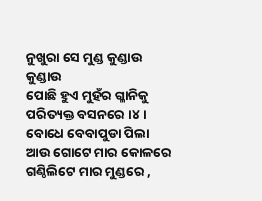ନୁଖୁରା ସେ ମୁଣ୍ଡ କୁଣ୍ଡାଉ କୁଣ୍ଡାଉ
ପୋଛି ହୁଏ ମୁହଁର ଗ୍ଳାନିକୁ
ପରିତ୍ୟକ୍ତ ବସନରେ ।୪।
ବୋଧେ ବେବାପୁଡା ପିଲା
ଆଉ ଗୋଟେ ମାର କୋଳରେ
ଗଣ୍ଠିଲିଟେ ମାର ମୁଣ୍ଡରେ ,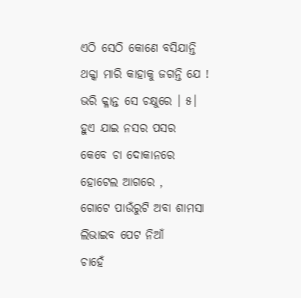ଏଠି ସେଠି କୋଣେ ବସିଯାନ୍ତି
ଥକ୍କା ମାରି କାହାକୁ ଜଗନ୍ତି ଯେ !
ଭରି କ୍ଳାନ୍ତ ସେ ଚକ୍ଷୁରେ । ୫।
ହୁଏ ଯାଇ ନସର ପସର
କେବେ ଚା ଦୋକାନରେ
ହୋଟେଲ ଆଗରେ ,
ଗୋଟେ ପାଉଁରୁଟି ଅବା ଶାମସା
ଲିଭାଇବ ପେଟ ନିଆଁ
ଚାହେଁ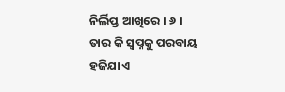ନିର୍ଲିପ୍ତ ଆଖିରେ । ୬ ।
ତାର କି ସ୍ଵପ୍ନକୁ ପରବାୟ
ହଜିଯାଏ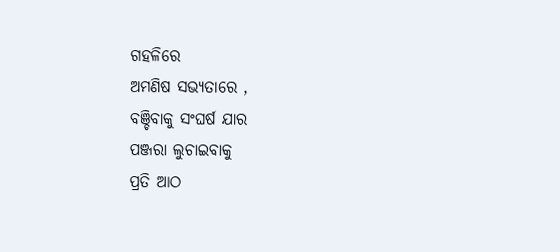ଗହଳିରେ
ଅମଣିଷ ସଭ୍ୟତାରେ ,
ବଞ୍ଚିବାକୁ ସଂଘର୍ଷ ଯାର
ପଞ୍ଜରା ଲୁଚାଇବାକୁ
ପ୍ରତି ଆଠ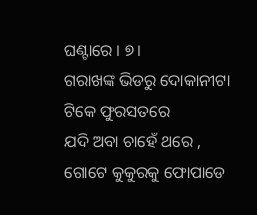ଘଣ୍ଟାରେ । ୭।
ଗରାଖଙ୍କ ଭିଡରୁ ଦୋକାନୀଟା
ଟିକେ ଫୁରସତରେ
ଯଦି ଅବା ଚାହେଁ ଥରେ ,
ଗୋଟେ କୁକୁରକୁ ଫୋପାଡେ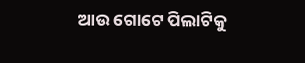ଆଉ ଗୋଟେ ପିଲାଟିକୁ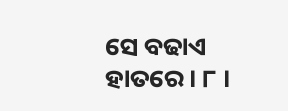ସେ ବଢାଏ ହାତରେ । ୮ ।